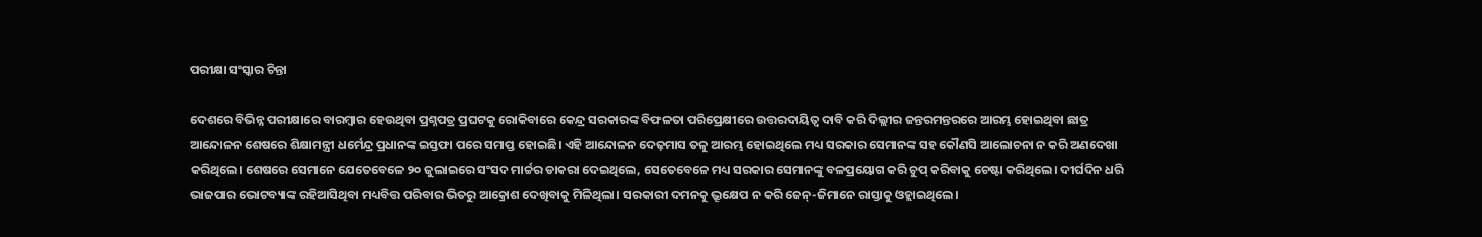ପରୀକ୍ଷା ସଂସ୍କାର ଚିନ୍ତା

ଦେଶରେ ବିଭିନ୍ନ ପରୀକ୍ଷାରେ ବାରମ୍ବାର ହେଉଥିବା ପ୍ରଶ୍ନପତ୍ର ପ୍ରଘଟକୁ ରୋକିବାରେ କେନ୍ଦ୍ର ସରକାରଙ୍କ ବିଫଳତା ପରିପ୍ରେକ୍ଷୀରେ ଉତ୍ତରଦାୟିତ୍ୱ ଦାବି କରି ଦିଲ୍ଲୀର ଜନ୍ତରମନ୍ତରରେ ଆରମ୍ଭ ହୋଇଥିବା ଛାତ୍ର ଆନ୍ଦୋଳନ ଶେଷରେ ଶିକ୍ଷାମନ୍ତ୍ରୀ ଧର୍ମେନ୍ଦ୍ର ପ୍ରଧାନଙ୍କ ଇସ୍ତଫା ପରେ ସମାପ୍ତ ହୋଇଛି। ଏହି ଆନ୍ଦୋଳନ ଦେଢ଼ମାସ ତଳୁ ଆରମ୍ଭ ହୋଇଥିଲେ ମଧ୍ୟ ସରକାର ସେମାନଙ୍କ ସହ କୌଣସି ଆଲୋଚନା ନ କରି ଅଣଦେଖା କରିଥିଲେ। ଶେଷରେ ସେମାନେ ଯେତେବେଳେ ୨୦ ଜୁଲାଇରେ ସଂସଦ ମାର୍ଚ୍ଚର ଡାକରା ଦେଇଥିଲେ, ସେତେବେଳେ ମଧ୍ୟ ସରକାର ସେମାନଙ୍କୁ ବଳପ୍ରୟୋଗ କରି ଚୁପ୍‌ କରିବାକୁ ଚେଷ୍ଟା କରିଥିଲେ। ଦୀର୍ଘଦିନ ଧରି ଭାଜପାର ଭୋଟବ୍ୟାଙ୍କ ରହିଆସିଥିବା ମଧ୍ୟବିତ୍ତ ପରିବାର ଭିତରୁ ଆକ୍ରୋଶ ଦେଖିବାକୁ ମିଳିଥିଲା। ସରକାରୀ ଦମନକୁ ଭ୍ରୂକ୍ଷେପ ନ କରି ଜେନ୍‌-ଜିମାନେ ରାସ୍ତାକୁ ଓହ୍ଲାଇଥିଲେ।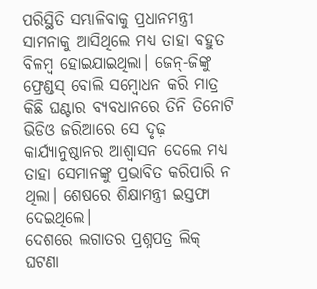ପରିସ୍ଥିତି ସମ୍ଭାଳିବାକୁ ପ୍ରଧାନମନ୍ତ୍ରୀ ସାମନାକୁ ଆସିଥିଲେ ମଧ୍ୟ ତାହା ବହୁତ ବିଳମ୍ବ ହୋଇଯାଇଥିଲା। ଜେନ୍‌-ଜିଙ୍କୁ ଫ୍ରେଣ୍ଡସ୍‌ ବୋଲି ସମ୍ବୋଧନ କରି ମାତ୍ର କିଛି ଘଣ୍ଟାର ବ୍ୟବଧାନରେ ତିନି ତିନୋଟି ଭିଡିଓ ଜରିଆରେ ସେ ଦୃଢ଼ କାର୍ଯ୍ୟାନୁଷ୍ଠାନର ଆଶ୍ୱାସନ ଦେଲେ ମଧ୍ୟ ତାହା ସେମାନଙ୍କୁ ପ୍ରଭାବିତ କରିପାରି ନ ଥିଲା। ଶେଷରେ ଶିକ୍ଷାମନ୍ତ୍ରୀ ଇସ୍ତଫା ଦେଇଥିଲେ।
ଦେଶରେ ଲଗାତର ପ୍ରଶ୍ନପତ୍ର ଲିକ୍‌ ଘଟଣା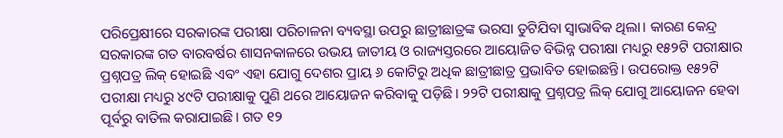ପରିପ୍ରେକ୍ଷୀରେ ସରକାରଙ୍କ ପରୀକ୍ଷା ପରିଚାଳନା ବ୍ୟବସ୍ଥା ଉପରୁ ଛାତ୍ରୀଛାତ୍ରଙ୍କ ଭରସା ତୁଟିଯିବା ସ୍ବାଭାବିକ ଥିଲା। କାରଣ କେନ୍ଦ୍ର ସରକାରଙ୍କ ଗତ ବାରବର୍ଷର ଶାସନକାଳରେ ଉଭୟ ଜାତୀୟ ଓ ରାଜ୍ୟସ୍ତରରେ ଆୟୋଜିତ ବିଭିନ୍ନ ପରୀକ୍ଷା ମଧ୍ୟରୁ ୧୫୨ଟି ପରୀକ୍ଷାର ପ୍ରଶ୍ନପତ୍ର ଲିକ୍‌ ହୋଇଛି ଏବଂ ଏହା ଯୋଗୁ ଦେଶର ପ୍ରାୟ ୬ କୋଟିରୁ ଅଧିକ ଛାତ୍ରୀଛାତ୍ର ପ୍ରଭାବିତ ହୋଇଛନ୍ତି। ଉପରୋକ୍ତ ୧୫୨ଟି ପରୀକ୍ଷା ମଧ୍ୟରୁ ୪୯ଟି ପରୀକ୍ଷାକୁ ପୁଣି ଥରେ ଆୟୋଜନ କରିବାକୁ ପଡ଼ିଛି। ୨୨ଟି ପରୀକ୍ଷାକୁ ପ୍ରଶ୍ନପତ୍ର ଲିକ୍‌ ଯୋଗୁ ଆୟୋଜନ ହେବା ପୂର୍ବରୁ ବାତିଲ କରାଯାଇଛି। ଗତ ୧୨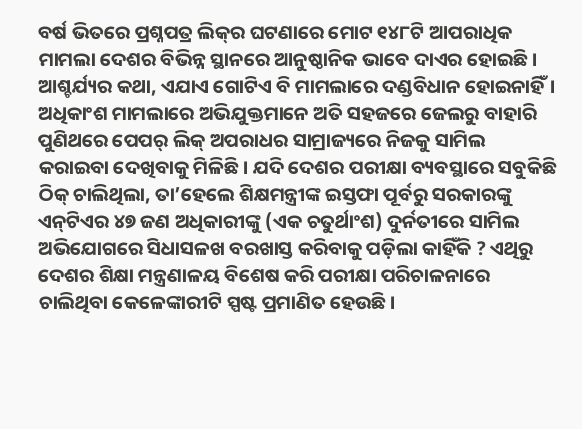ବର୍ଷ ଭିତରେ ପ୍ରଶ୍ନପତ୍ର ଲିକ୍‌ର ଘଟଣାରେ ମୋଟ ୧୪୮ଟି ଆପରାଧିକ ମାମଲା ଦେଶର ବିଭିନ୍ନ ସ୍ଥାନରେ ଆନୁଷ୍ଠାନିକ ଭାବେ ଦାଏର ହୋଇଛି। ଆଶ୍ଚର୍ଯ୍ୟର କଥା, ଏଯାଏ ଗୋଟିଏ ବି ମାମଲାରେ ଦଣ୍ଡବିଧାନ ହୋଇନାହିଁ। ଅଧିକାଂଶ ମାମଲାରେ ଅଭିଯୁକ୍ତମାନେ ଅତି ସହଜରେ ଜେଲରୁ ବାହାରି ପୁଣିଥରେ ପେପର୍‌ ଲିକ୍‌ ଅପରାଧର ସାମ୍ରାଜ୍ୟରେ ନିଜକୁ ସାମିଲ କରାଇବା ଦେଖିବାକୁ ମିଳିଛି। ଯଦି ଦେଶର ପରୀକ୍ଷା ବ୍ୟବସ୍ଥାରେ ସବୁକିଛି ଠିକ୍‌ ଚାଲିଥିଲା, ତା’ହେଲେ ଶିକ୍ଷମନ୍ତ୍ରୀଙ୍କ ଇସ୍ତଫା ପୂର୍ବରୁ ସରକାରଙ୍କୁ ଏନ୍‌ଟିଏର ୪୭ ଜଣ ଅଧିକାରୀଙ୍କୁ (ଏକ ଚତୁର୍ଥାଂଶ) ଦୁର୍ନତୀରେ ସାମିଲ ଅଭିଯୋଗରେ ସିଧାସଳଖ ବରଖାସ୍ତ କରିବାକୁ ପଡ଼ିଲା କାହିଁକି ? ଏଥିରୁ ଦେଶର ଶିକ୍ଷା ମନ୍ତ୍ରଣାଳୟ ବିଶେଷ କରି ପରୀକ୍ଷା ପରିଚାଳନାରେ ଚାଲିଥିବା କେଳେଙ୍କାରୀଟି ସ୍ପଷ୍ଟ ପ୍ରମାଣିତ ହେଉଛି।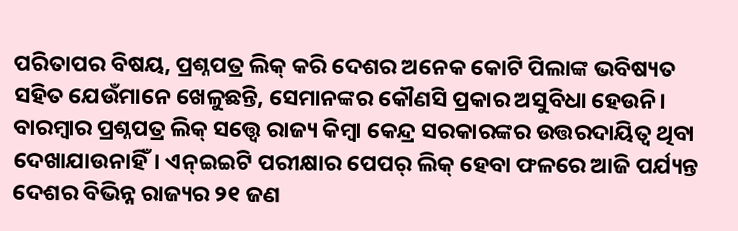ପରିତାପର ବିଷୟ, ପ୍ରଶ୍ନପତ୍ର ଲିକ୍‌ କରି ଦେଶର ଅନେକ କୋଟି ପିଲାଙ୍କ ଭବିଷ୍ୟତ ସହିତ ଯେଉଁମାନେ ଖେଳୁଛନ୍ତି, ସେମାନଙ୍କର କୌଣସି ପ୍ରକାର ଅସୁବିଧା ହେଉନି। ବାରମ୍ବାର ପ୍ରଶ୍ନପତ୍ର ଲିକ୍‌ ସତ୍ତ୍ୱେ ରାଜ୍ୟ କିମ୍ବା କେନ୍ଦ୍ର ସରକାରଙ୍କର ଉତ୍ତରଦାୟିତ୍ୱ ଥିବା ଦେଖାଯାଉନାହିଁ। ଏନ୍‌ଇଇଟି ପରୀକ୍ଷାର ପେପର୍‌ ଲିକ୍‌ ହେବା ଫଳରେ ଆଜି ପର୍ଯ୍ୟନ୍ତ ଦେଶର ବିଭିନ୍ନ ରାଜ୍ୟର ୨୧ ଜଣ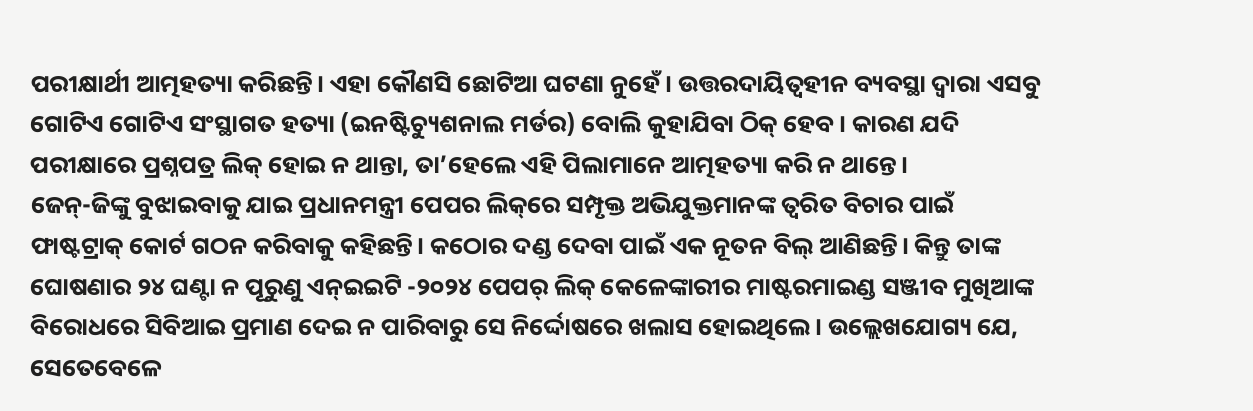ପରୀକ୍ଷାର୍ଥୀ ଆତ୍ମହତ୍ୟା କରିଛନ୍ତି। ଏହା କୌଣସି ଛୋଟିଆ ଘଟଣା ନୁହେଁ। ଉତ୍ତରଦାୟିତ୍ୱହୀନ ବ୍ୟବସ୍ଥା ଦ୍ୱାରା ଏସବୁ ଗୋଟିଏ ଗୋଟିଏ ସଂସ୍ଥାଗତ ହତ୍ୟା (ଇନଷ୍ଟିଚ୍ୟୁଶନାଲ ମର୍ଡର) ବୋଲି କୁହାଯିବା ଠିକ୍‌ ହେବ। କାରଣ ଯଦି ପରୀକ୍ଷାରେ ପ୍ରଶ୍ନପତ୍ର ଲିକ୍‌ ହୋଇ ନ ଥାନ୍ତା, ତା’ହେଲେ ଏହି ପିଲାମାନେ ଆତ୍ମହତ୍ୟା କରି ନ ଥାନ୍ତେ।
ଜେନ୍‌-ଜିଙ୍କୁ ବୁଝାଇବାକୁ ଯାଇ ପ୍ରଧାନମନ୍ତ୍ରୀ ପେପର ଲିକ୍‌ରେ ସମ୍ପୃକ୍ତ ଅଭିଯୁକ୍ତମାନଙ୍କ ତ୍ୱରିତ ବିଚାର ପାଇଁ ଫାଷ୍ଟଟ୍ରାକ୍‌ କୋର୍ଟ ଗଠନ କରିବାକୁ କହିଛନ୍ତି। କଠୋର ଦଣ୍ଡ ଦେବା ପାଇଁ ଏକ ନୂତନ ବିଲ୍‌ ଆଣିଛନ୍ତି। କିନ୍ତୁ ତାଙ୍କ ଘୋଷଣାର ୨୪ ଘଣ୍ଟା ନ ପୂରୁଣୁ ଏନ୍‌ଇଇଟି -୨୦୨୪ ପେପର୍‌ ଲିକ୍‌ କେଳେଙ୍କାରୀର ମାଷ୍ଟରମାଇଣ୍ଡ ସଞ୍ଜୀବ ମୁଖିଆଙ୍କ ବିରୋଧରେ ସିବିଆଇ ପ୍ରମାଣ ଦେଇ ନ ପାରିବାରୁ ସେ ନିର୍ଦ୍ଦୋଷରେ ଖଲାସ ହୋଇଥିଲେ। ଉଲ୍ଲେଖଯୋଗ୍ୟ ଯେ, ସେତେବେଳେ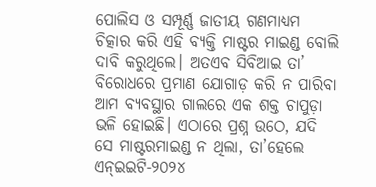ପୋଲିସ ଓ ସମ୍ପୂର୍ଣ୍ଣ ଜାତୀୟ ଗଣମାଧ୍ୟମ ଚିତ୍କାର କରି ଏହି ବ୍ୟକ୍ତି ମାଷ୍ଟର ମାଇଣ୍ଡ ବୋଲି ଦାବି କରୁଥିଲେ। ଅତଏବ ସିବିଆଇ ତା’ ବିରୋଧରେ ପ୍ରମାଣ ଯୋଗାଡ଼ କରି ନ ପାରିବା ଆମ ବ୍ୟବସ୍ଥାର ଗାଲରେ ଏକ ଶକ୍ତ ଚାପୁଡ଼ା ଭଳି ହୋଇଛି। ଏଠାରେ ପ୍ରଶ୍ନ ଉଠେ, ଯଦି ସେ ମାଷ୍ଟରମାଇଣ୍ଡ ନ ଥିଲା, ତା’ହେଲେ ଏନ୍‌ଇଇଟି-୨୦୨୪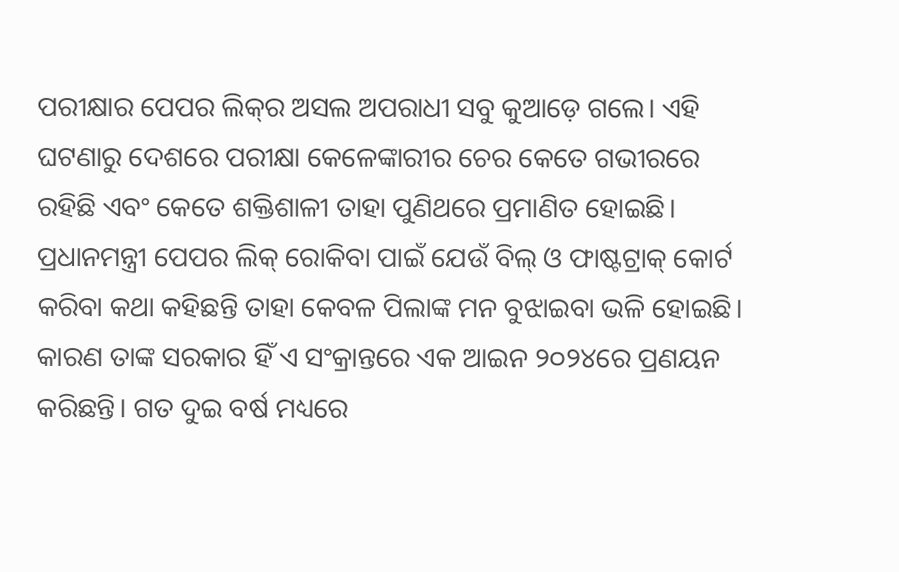ପରୀକ୍ଷାର ପେପର ଲିକ୍‌ର ଅସଲ ଅପରାଧୀ ସବୁ କୁଆଡ଼େ ଗଲେ। ଏହି ଘଟଣାରୁ ଦେଶରେ ପରୀକ୍ଷା କେଳେଙ୍କାରୀର ଚେର କେତେ ଗଭୀରରେ ରହିଛି ଏବଂ କେତେ ଶକ୍ତିଶାଳୀ ତାହା ପୁଣିଥରେ ପ୍ରମାଣିତ ହୋଇଛି। ପ୍ରଧାନମନ୍ତ୍ରୀ ପେପର ଲିକ୍‌ ରୋକିବା ପାଇଁ ଯେଉଁ ବିଲ୍‌ ଓ ଫାଷ୍ଟଟ୍ରାକ୍‌ କୋର୍ଟ କରିବା କଥା କହିଛନ୍ତି ତାହା କେବଳ ପିଲାଙ୍କ ମନ ବୁଝାଇବା ଭଳି ହୋଇଛି। କାରଣ ତାଙ୍କ ସରକାର ହିଁ ଏ ସଂକ୍ରାନ୍ତରେ ଏକ ଆଇନ ୨୦୨୪ରେ ପ୍ରଣୟନ କରିଛନ୍ତି। ଗତ ଦୁଇ ବର୍ଷ ମଧ୍ୟରେ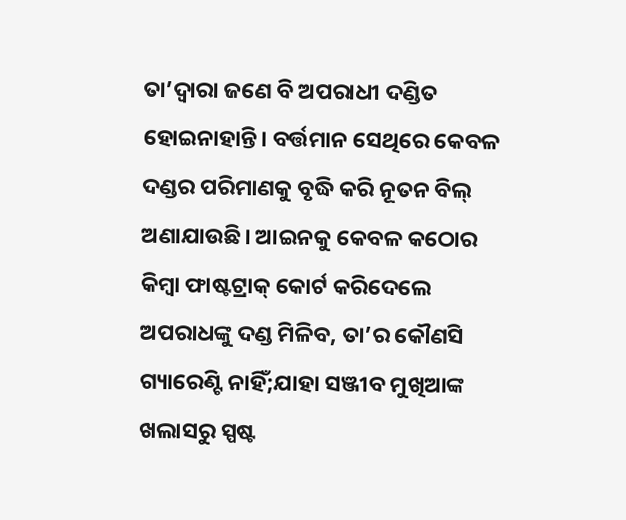ତା’ଦ୍ୱାରା ଜଣେ ବି ଅପରାଧୀ ଦଣ୍ଡିତ ହୋଇନାହାନ୍ତି। ବର୍ତ୍ତମାନ ସେଥିରେ କେବଳ ଦଣ୍ଡର ପରିମାଣକୁ ବୃଦ୍ଧି କରି ନୂତନ ବିଲ୍‌ ଅଣାଯାଉଛି। ଆଇନକୁ କେବଳ କଠୋର କିମ୍ବା ଫାଷ୍ଟଟ୍ରାକ୍‌ କୋର୍ଟ କରିଦେଲେ ଅପରାଧଙ୍କୁ ଦଣ୍ଡ ମିଳିବ, ତା’ର କୌଣସି ଗ୍ୟାରେଣ୍ଟି ନାହିଁ;ଯାହା ସଞ୍ଜୀବ ମୁଖିଆଙ୍କ ଖଲାସରୁ ସ୍ପଷ୍ଟ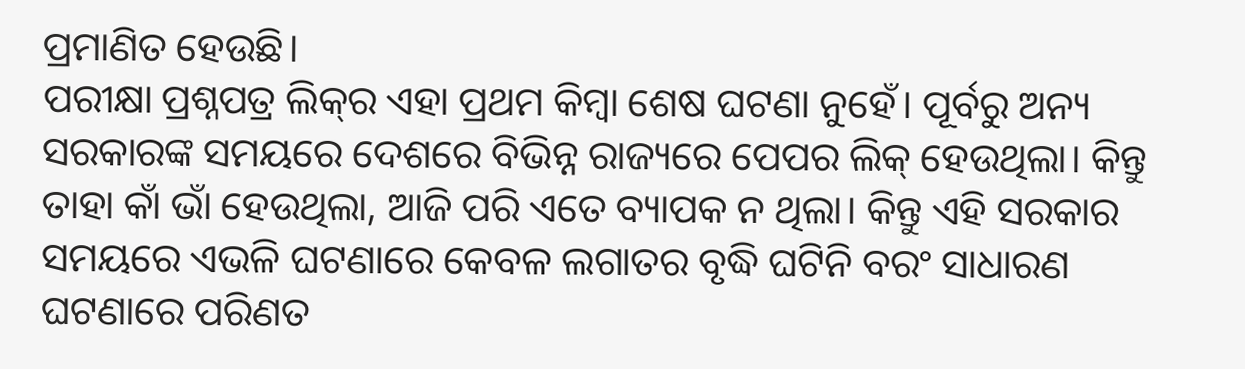ପ୍ରମାଣିତ ହେଉଛି।
ପରୀକ୍ଷା ପ୍ରଶ୍ନପତ୍ର ଲିକ୍‌ର ଏହା ପ୍ରଥମ କିମ୍ବା ଶେଷ ଘଟଣା ନୁହେଁ। ପୂର୍ବରୁ ଅନ୍ୟ ସରକାରଙ୍କ ସମୟରେ ଦେଶରେ ବିଭିନ୍ନ ରାଜ୍ୟରେ ପେପର ଲିକ୍‌ ହେଉଥିଲା। କିନ୍ତୁ ତାହା କାଁ ଭାଁ ହେଉଥିଲା, ଆଜି ପରି ଏତେ ବ୍ୟାପକ ନ ଥିଲା। କିନ୍ତୁ ଏହି ସରକାର ସମୟରେ ଏଭଳି ଘଟଣାରେ କେବଳ ଲଗାତର ବୃଦ୍ଧି ଘଟିନି ବରଂ ସାଧାରଣ ଘଟଣାରେ ପରିଣତ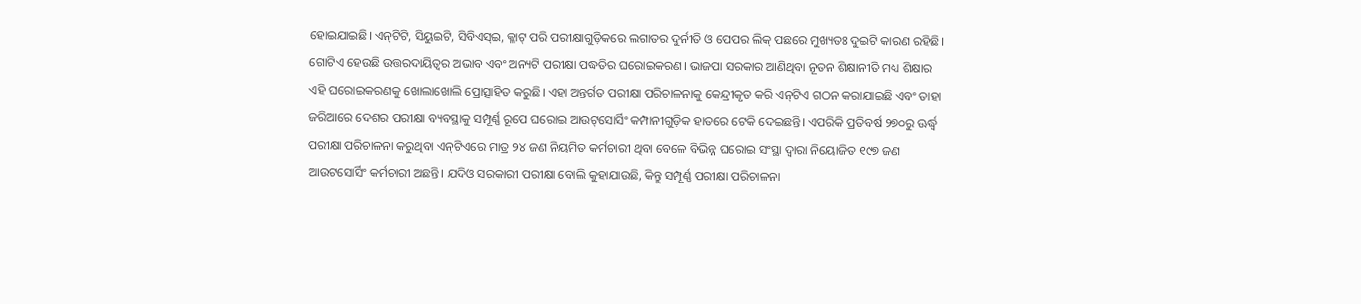ହୋଇଯାଇଛି। ଏନ୍‌ଟିଟି, ସିୟୁଇଟି, ସିବିଏସ୍‌ଇ, କ୍ଳାଟ୍‌ ପରି ପରୀକ୍ଷାଗୁଡ଼ିକରେ ଲଗାତର ଦୁର୍ନୀତି ଓ ପେପର ଲିକ୍‌ ପଛରେ ମୁଖ୍ୟତଃ ଦୁଇଟି କାରଣ ରହିଛି। ଗୋଟିଏ ହେଉଛି ଉତ୍ତରଦାୟିତ୍ୱର ଅଭାବ ଏବଂ ଅନ୍ୟଟି ପରୀକ୍ଷା ପଦ୍ଧତିର ଘରୋଇକରଣ। ଭାଜପା ସରକାର ଆଣିଥିବା ନୂତନ ଶିକ୍ଷାନୀତି ମଧ୍ୟ ଶିକ୍ଷାର ଏହି ଘରୋଇକରଣକୁ ଖୋଲାଖୋଲି ପ୍ରୋତ୍ସାହିତ କରୁଛି। ଏହା ଅନ୍ତର୍ଗତ ପରୀକ୍ଷା ପରିଚାଳନାକୁ କେନ୍ଦ୍ରୀକୃତ କରି ଏନ୍‌ଟିଏ ଗଠନ କରାଯାଇଛି ଏବଂ ତାହା ଜରିଆରେ ଦେଶର ପରୀକ୍ଷା ବ୍ୟବସ୍ଥାକୁ ସମ୍ପୂର୍ଣ୍ଣ ରୂପେ ଘରୋଇ ଆଉଟ୍‌ସୋର୍ସିଂ କମ୍ପାନୀଗୁଡ଼ିକ ହାତରେ ଟେକି ଦେଇଛନ୍ତି। ଏପରିକି ପ୍ରତିବର୍ଷ ୨୭୦ରୁ ଊର୍ଦ୍ଧ୍ୱ ପରୀକ୍ଷା ପରିଚାଳନା କରୁଥିବା ଏନ୍‌ଟିଏରେ ମାତ୍ର ୨୪ ଜଣ ନିୟମିତ କର୍ମଚାରୀ ଥିବା ବେଳେ ବିଭିନ୍ନ ଘରୋଇ ସଂସ୍ଥା ଦ୍ୱାରା ନିୟୋଜିତ ୧୯୭ ଜଣ ଆଉଟସୋର୍ସିଂ କର୍ମଚାରୀ ଅଛନ୍ତି। ଯଦିଓ ସରକାରୀ ପରୀକ୍ଷା ବୋଲି କୁହାଯାଉଛି, କିନ୍ତୁ ସମ୍ପୂର୍ଣ୍ଣ ପରୀକ୍ଷା ପରିଚାଳନା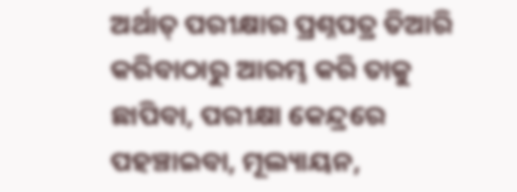ଅର୍ଥାତ୍‌ ପରୀକ୍ଷାର ପ୍ରଶ୍ନପତ୍ର ତିଆରି କରିବାଠାରୁ ଆରମ୍ଭ କରି ତାକୁ ଛାପିବା, ପରୀକ୍ଷା କେନ୍ଦ୍ରରେ ପହଞ୍ଚାଇବା, ମୂଲ୍ୟାୟନ,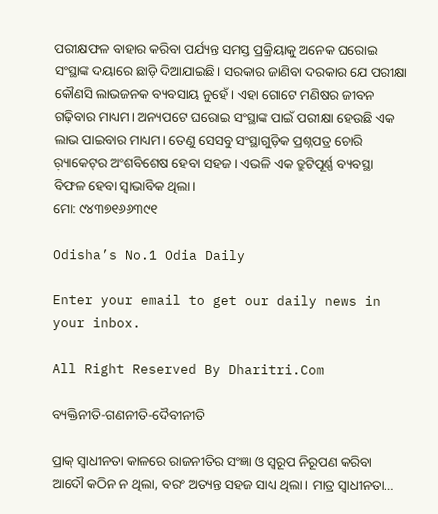ପରୀକ୍ଷଫଳ ବାହାର କରିବା ପର୍ଯ୍ୟନ୍ତ ସମସ୍ତ ପ୍ରକ୍ରିୟାକୁ ଅନେକ ଘରୋଇ ସଂସ୍ଥାଙ୍କ ଦୟାରେ ଛାଡ଼ି ଦିଆଯାଇଛି। ସରକାର ଜାଣିବା ଦରକାର ଯେ ପରୀକ୍ଷା କୌଣସି ଲାଭଜନକ ବ୍ୟବସାୟ ନୁହେଁ। ଏହା ଗୋଟେ ମଣିଷର ଜୀବନ ଗଢ଼ିବାର ମାଧ୍ୟମ। ଅନ୍ୟପଟେ ଘରୋଇ ସଂସ୍ଥାଙ୍କ ପାଇଁ ପରୀକ୍ଷା ହେଉଛି ଏକ ଲାଭ ପାଇବାର ମାଧ୍ୟମ। ତେଣୁ ସେସବୁ ସଂସ୍ଥାଗୁଡ଼ିକ ପ୍ରଶ୍ନପତ୍ର ଚୋରି ର଼୍ୟାକେଟ୍‌ର ଅଂଶବିଶେଷ ହେବା ସହଜ। ଏଭଳି ଏକ ତ୍ରୁଟିପୂର୍ଣ୍ଣ ବ୍ୟବସ୍ଥା ବିଫଳ ହେବା ସ୍ବାଭାବିକ ଥିଲା।
ମୋ: ୯୪୩୭୧୬୬୩୯୧

Odisha’s No.1 Odia Daily

Enter your email to get our daily news in your inbox.

All Right Reserved By Dharitri.Com

ବ୍ୟକ୍ତିନୀତି-ଗଣନୀତି-ଦୈବୀନୀତି

ପ୍ରାକ୍‌ ସ୍ବାଧୀନତା କାଳରେ ରାଜନୀତିର ସଂଜ୍ଞା ଓ ସ୍ବରୂପ ନିରୂପଣ କରିବା ଆଦୌ କଠିନ ନ ଥିଲା, ବରଂ ଅତ୍ୟନ୍ତ ସହଜ ସାଧ୍ୟ ଥିଲା। ମାତ୍ର ସ୍ବାଧୀନତା…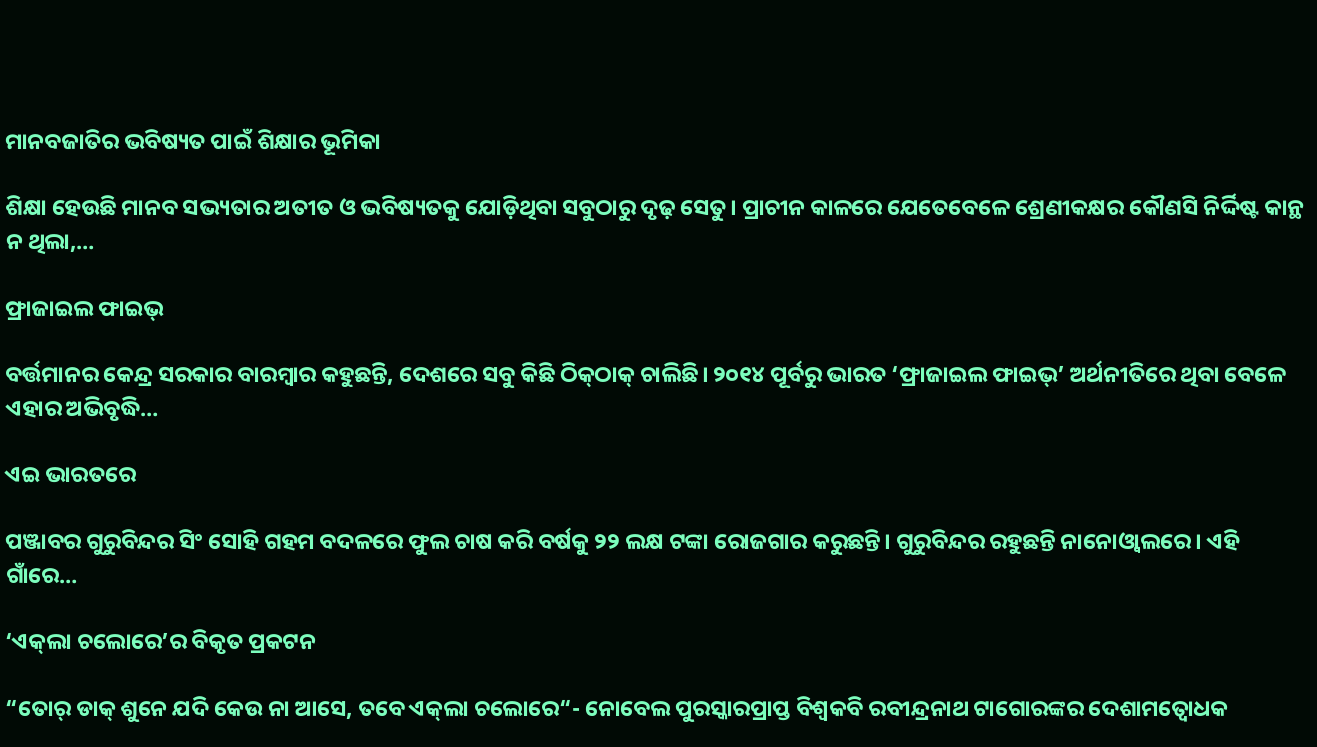ମାନବଜାତିର ଭବିଷ୍ୟତ ପାଇଁ ଶିକ୍ଷାର ଭୂମିକା

ଶିକ୍ଷା ହେଉଛି ମାନବ ସଭ୍ୟତାର ଅତୀତ ଓ ଭବିଷ୍ୟତକୁ ଯୋଡ଼ିଥିବା ସବୁଠାରୁ ଦୃଢ଼ ସେତୁ। ପ୍ରାଚୀନ କାଳରେ ଯେତେବେଳେ ଶ୍ରେଣୀକକ୍ଷର କୌଣସି ନିର୍ଦ୍ଦିଷ୍ଟ କାନ୍ଥ ନ ଥିଲା,…

ଫ୍ରାଜାଇଲ ଫାଇଭ୍‌

ବର୍ତ୍ତମାନର କେନ୍ଦ୍ର ସରକାର ବାରମ୍ବାର କହୁଛନ୍ତି, ଦେଶରେ ସବୁ କିଛି ଠିକ୍‌ଠାକ୍‌ ଚାଲିଛି। ୨୦୧୪ ପୂର୍ବରୁ ଭାରତ ‘ଫ୍ରାଜାଇଲ ଫାଇଭ୍‌’ ଅର୍ଥନୀତିରେ ଥିବା ବେଳେ ଏହାର ଅଭିବୃଦ୍ଧି…

ଏଇ ଭାରତରେ

ପଞ୍ଜାବର ଗୁରୁବିନ୍ଦର ସିଂ ସୋହି ଗହମ ବଦଳରେ ଫୁଲ ଚାଷ କରି ବର୍ଷକୁ ୨୨ ଲକ୍ଷ ଟଙ୍କା ରୋଜଗାର କରୁଛନ୍ତି। ଗୁରୁବିନ୍ଦର ରହୁଛନ୍ତି ନାନୋଓ୍ବାଲରେ। ଏହି ଗାଁରେ…

‘ଏକ୍‌ଲା ଚଲୋରେ’ର ବିକୃତ ପ୍ରକଟନ

“ତୋର୍‌ ଡାକ୍‌ ଶୁନେ ଯଦି କେଉ ନା ଆସେ, ତବେ ଏକ୍‌ଲା ଚଲୋରେ“- ନୋବେଲ ପୁରସ୍କାରପ୍ରାପ୍ତ ବିଶ୍ୱକବି ରବୀନ୍ଦ୍ରନାଥ ଟାଗୋରଙ୍କର ଦେଶାମତ୍ବୋଧକ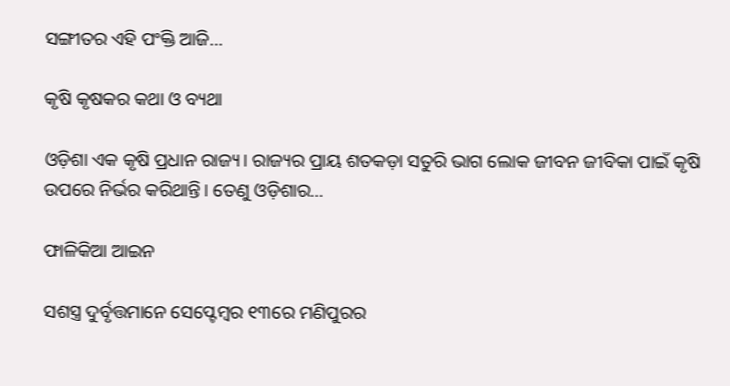ସଙ୍ଗୀତର ଏହି ପଂକ୍ତି ଆଜି…

କୃଷି କୃଷକର କଥା ଓ ବ୍ୟଥା

ଓଡ଼ିଶା ଏକ କୃଷି ପ୍ରଧାନ ରାଜ୍ୟ। ରାଜ୍ୟର ପ୍ରାୟ ଶତକଡ଼ା ସତୁରି ଭାଗ ଲୋକ ଜୀବନ ଜୀବିକା ପାଇଁ କୃଷି ଉପରେ ନିର୍ଭର କରିଥାନ୍ତି। ତେଣୁ ଓଡ଼ିଶାର…

ଫାଳିକିଆ ଆଇନ

ସଶସ୍ତ୍ର ଦୁର୍ବୃତ୍ତମାନେ ସେପ୍ଟେମ୍ବର ୧୩ରେ ମଣିପୁରର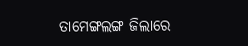ତାମେଙ୍ଗଲଙ୍ଗ ଜିଲାରେ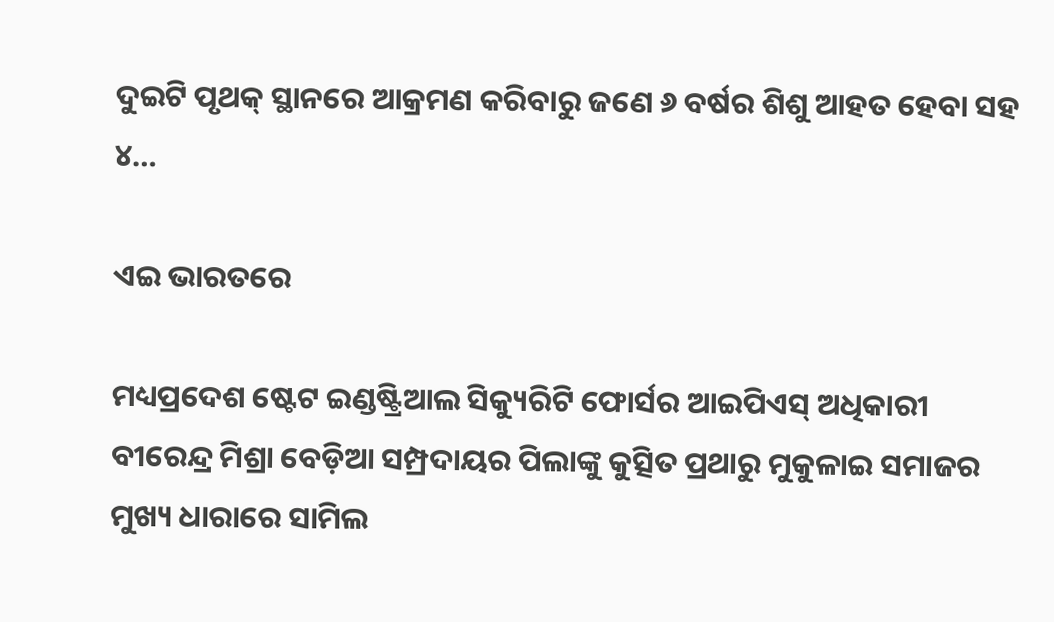ଦୁଇଟି ପୃଥକ୍‌ ସ୍ଥାନରେ ଆକ୍ରମଣ କରିବାରୁ ଜଣେ ୬ ବର୍ଷର ଶିଶୁ ଆହତ ହେବା ସହ ୪…

ଏଇ ଭାରତରେ

ମଧ୍ୟପ୍ରଦେଶ ଷ୍ଟେଟ ଇଣ୍ଡଷ୍ଟ୍ରିଆଲ ସିକ୍ୟୁରିଟି ଫୋର୍ସର ଆଇପିଏସ୍‌ ଅଧିକାରୀ ବୀରେନ୍ଦ୍ର ମିଶ୍ରା ବେଡ଼ିଆ ସମ୍ପ୍ରଦାୟର ପିଲାଙ୍କୁ କୁତ୍ସିତ ପ୍ରଥାରୁ ମୁକୁଳାଇ ସମାଜର ମୁଖ୍ୟ ଧାରାରେ ସାମିଲ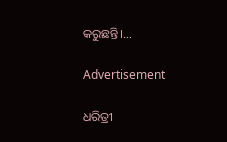କରୁଛନ୍ତି।…

Advertisement

ଧରିତ୍ରୀ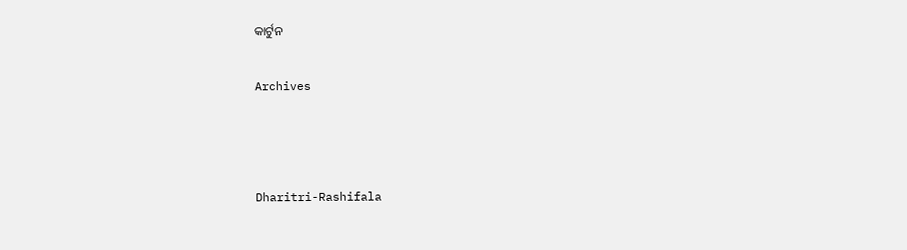କାର୍ଟୁନ

Archives



Dharitri-Rashifala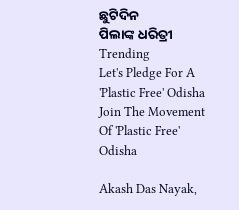ଛୁଟିଦିନ
ପିଲାଙ୍କ ଧରିତ୍ରୀ
Trending
Let's Pledge For A 'Plastic Free' Odisha Join The Movement Of 'Plastic Free' Odisha

Akash Das Nayak,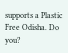supports a Plastic Free Odisha. Do you?